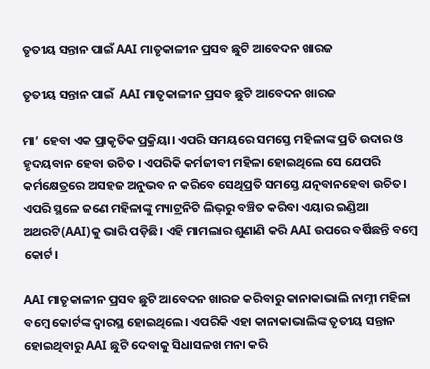ତୃତୀୟ ସନ୍ତାନ ପାଇଁ AAI ମାତୃକାଳୀନ ପ୍ରସବ ଛୁଟି ଆବେଦନ ଖାରଜ

ତୃତୀୟ ସନ୍ତାନ ପାଇଁ  AAI ମାତୃକାଳୀନ ପ୍ରସବ ଛୁଟି ଆବେଦନ ଖାରଜ

ମା’ ହେବା ଏକ ପ୍ରାକୃତିକ ପ୍ରକ୍ରିୟା। ଏପରି ସମୟରେ ସମସ୍ତେ ମହିଳାଙ୍କ ପ୍ରତି ଉଦାର ଓ ହୃଦୟବାନ ହେବା ଉଚିତ । ଏପରିକି କର୍ମଜୀବୀ ମହିଳା ହୋଇଥିଲେ ସେ ଯେପରି କର୍ମକ୍ଷେତ୍ରରେ ଅସହଜ ଅନୁଭବ ନ କରିବେ ସେଥିପ୍ରତି ସମସ୍ତେ ଯତ୍ନବାନହେବା ଉଚିତ। ଏପରି ସ୍ଥଳେ ଜଣେ ମହିଳାଙ୍କୁ ମ୍ୟାଟ୍ରନିଟି ଲିଭ୍‌ରୁ ବଞ୍ଚିତ କରିବା ଏୟାର ଇଣ୍ଡିଆ ଅଥରଟି(AAI)କୁ ଭାରି ପଡ଼ିଛି। ଏହି ମାମଲାର ଶୁଣାଣି କରି AAI ଉପରେ ବର୍ଷିଛନ୍ତି ବମ୍ବେ କୋର୍ଟ।

AAI ମାତୃକାଳୀନ ପ୍ରସବ ଛୁଟି ଆବେଦନ ଖାରଜ କରିବାରୁ କାନାକାଭାଲି ନାମ୍ନୀ ମହିଳା ବମ୍ବେ କୋର୍ଟଙ୍କ ଦ୍ୱାରସ୍ଥ ହୋଇଥିଲେ। ଏପରିକି ଏହା କାନାକାଭାଲିଙ୍କ ତୃତୀୟ ସନ୍ତାନ ହୋଇଥିବାରୁ AAI ଛୁଟି ଦେବାକୁ ସିଧାସଳଖ ମନା କରି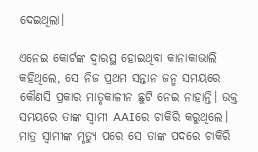ଦେଇଥିଲା।

ଏନେଇ କୋର୍ଟଙ୍କ ଦ୍ୱାରସ୍ଥ ହୋଇଥିବା କାନାକାଭାଲି କହିଥିଲେ, ସେ ନିଜ ପ୍ରଥମ ସନ୍ତାନ ଜନ୍ମ ସମୟରେ କୌଣସି ପ୍ରକାର ମାତୃକାଳୀନ ଛୁଟି ନେଇ ନାହାନ୍ତି। ଉକ୍ତ ସମୟରେ ତାଙ୍କ ସ୍ୱାମୀ AAIରେ ଚାକିରି କରୁଥିଲେ। ମାତ୍ର ସ୍ୱାମୀଙ୍କ ମୃତ୍ୟୁ ପରେ ସେ ତାଙ୍କ ପଦରେ ଚାକିରି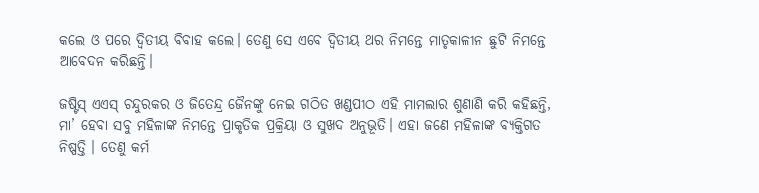କଲେ ଓ ପରେ ଦ୍ୱିତୀୟ ବିବାହ କଲେ। ତେଣୁ ସେ ଏବେ ଦ୍ୱିତୀୟ ଥର ନିମନ୍ତେ ମାତୃକାଳୀନ ଛୁଟି ନିମନ୍ତେ ଆବେଦନ କରିଛନ୍ତି।

ଜଷ୍ଟିସ୍‌ ଏଏସ୍‌ ଚନ୍ଦୁରକର ଓ ଜିତେନ୍ଦ୍ର ଜୈନଙ୍କୁ ନେଇ ଗଠିତ ଖଣ୍ଡପୀଠ ଏହି ମାମଲାର ଶୁଣାଣି କରି କହିଛନ୍ତି, ମା’ ହେବା ସବୁ ମହିଳାଙ୍କ ନିମନ୍ତେ ପ୍ରାକୃତିକ ପ୍ରକ୍ରିୟା ଓ ସୁଖଦ ଅନୁଭୂତି। ଏହା ଜଣେ ମହିଳାଙ୍କ ବ୍ୟକ୍ତିଗତ ନିଷ୍ପତ୍ତି । ତେଣୁ କର୍ମ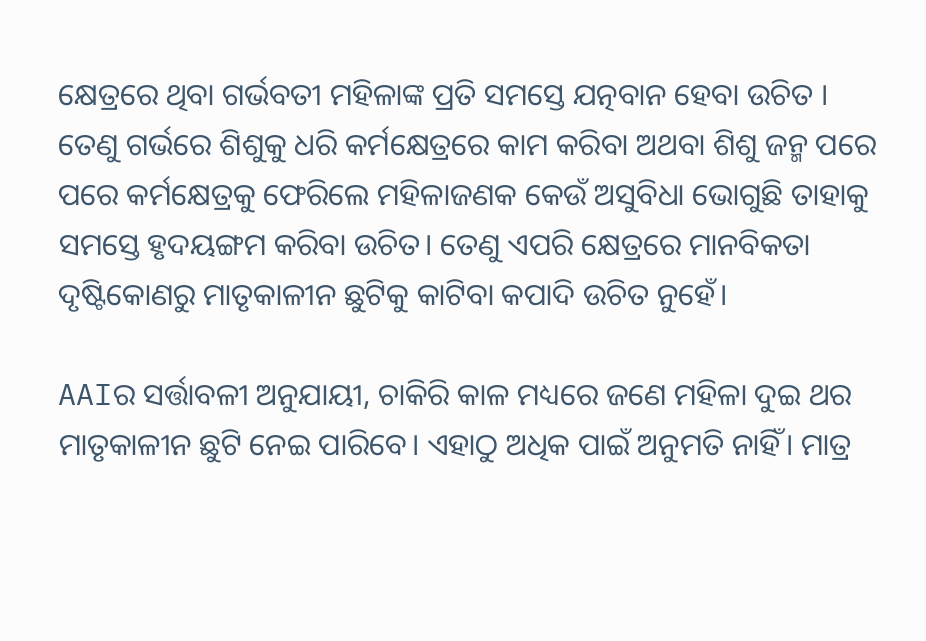କ୍ଷେତ୍ରରେ ଥିବା ଗର୍ଭବତୀ ମହିଳାଙ୍କ ପ୍ରତି ସମସ୍ତେ ଯତ୍ନବାନ ହେବା ଉଚିତ । ତେଣୁ ଗର୍ଭରେ ଶିଶୁକୁ ଧରି କର୍ମକ୍ଷେତ୍ରରେ କାମ କରିବା ଅଥବା ଶିଶୁ ଜନ୍ମ ପରେ ପରେ କର୍ମକ୍ଷେତ୍ରକୁ ଫେରିଲେ ମହିଳାଜଣକ କେଉଁ ଅସୁବିଧା ଭୋଗୁଛି ତାହାକୁ ସମସ୍ତେ ହୃଦୟଙ୍ଗମ କରିବା ଉଚିତ। ତେଣୁ ଏପରି କ୍ଷେତ୍ରରେ ମାନବିକତା ଦୃଷ୍ଟିକୋଣରୁ ମାତୃକାଳୀନ ଛୁଟିକୁ କାଟିବା କପାଦି ଉଚିତ ନୁହେଁ।

AAIର ସର୍ତ୍ତାବଳୀ ଅନୁଯାୟୀ, ଚାକିରି କାଳ ମଧ୍ୟରେ ଜଣେ ମହିଳା ଦୁଇ ଥର ମାତୃକାଳୀନ ଛୁଟି ନେଇ ପାରିବେ। ଏହାଠୁ ଅଧିକ ପାଇଁ ଅନୁମତି ନାହିଁ। ମାତ୍ର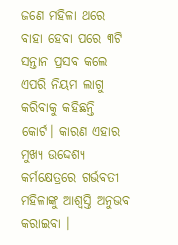ଜଣେ ମହିଳା ଥରେ ବାହା ହେବା ପରେ ୩ଟି ସନ୍ତାନ ପ୍ରସବ କଲେ ଏପରି ନିୟମ ଲାଗୁ କରିବାକୁ କହିଛନ୍ତି କୋର୍ଟ। କାରଣ ଏହାର ମୁଖ୍ୟ ଉଦ୍ଦେଶ୍ୟ କର୍ମକ୍ଷେତ୍ରରେ ଗର୍ଭବତୀ ମହିଳାଙ୍କୁ ଆଶ୍ୱସ୍ତି ଅନୁଭବ କରାଇବା ।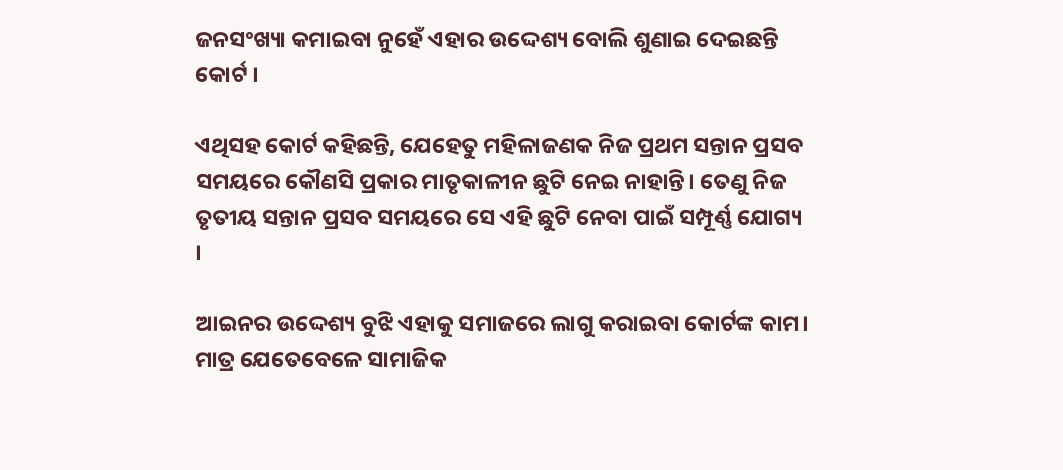ଜନସଂଖ୍ୟା କମାଇବା ନୁହେଁ ଏହାର ଉଦ୍ଦେଶ୍ୟ ବୋଲି ଶୁଣାଇ ଦେଇଛନ୍ତି କୋର୍ଟ ।

ଏଥିସହ କୋର୍ଟ କହିଛନ୍ତି, ଯେହେତୁ ମହିଳାଜଣକ ନିଜ ପ୍ରଥମ ସନ୍ତାନ ପ୍ରସବ ସମୟରେ କୌଣସି ପ୍ରକାର ମାତୃକାଳୀନ ଛୁଟି ନେଇ ନାହାନ୍ତି। ତେଣୁ ନିଜ ତୃତୀୟ ସନ୍ତାନ ପ୍ରସବ ସମୟରେ ସେ ଏହି ଛୁଟି ନେବା ପାଇଁ ସମ୍ପୂର୍ଣ୍ଣ ଯୋଗ୍ୟ ।

ଆଇନର ଉଦ୍ଦେଶ୍ୟ ବୁଝି ଏହାକୁ ସମାଜରେ ଲାଗୁ କରାଇବା କୋର୍ଟଙ୍କ କାମ। ମାତ୍ର ଯେତେବେଳେ ସାମାଜିକ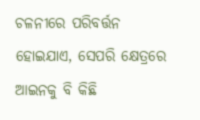ଚଳନୀରେ ପରିବର୍ତ୍ତନ ହୋଇଯାଏ, ସେପରି କ୍ଷେତ୍ରରେ ଆଇନକୁ ବି କିଛି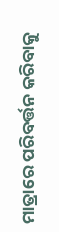ମାତ୍ରାରେ ପରିବର୍ତ୍ତନ କରିବାକୁ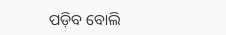ପଡ଼ିବ ବୋଲି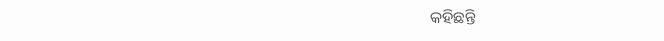କହିଛନ୍ତି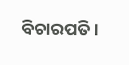ବିଚାରପତି।